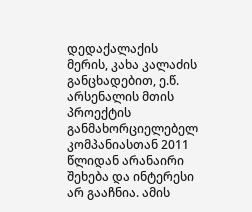დედაქალაქის მერის, კახა კალაძის განცხადებით, ე.წ. არსენალის მთის პროექტის განმახორციელებელ კომპანიასთან 2011 წლიდან არანაირი შეხება და ინტერესი არ გააჩნია. ამის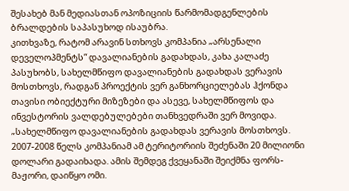შესახებ მან მედიასთან ოპოზიციის წარმომადგენლების ბრალდების საპასუხოდ ისაუბრა.
კითხვაზე, რატომ არავინ სთხოვს კომპანია „არსენალი დეველოპმენტს“ დავალიანების გადახდას, კახა კალაძე პასუხობს, სახელმწიფო დავალიანების გადახდას ვერავის მოსთხოვს, რადგან პროექტის ვერ განხორციელებას ჰქონდა თავისი ობიექტური მიზეზები და ასევე, სახელმწიფოს და ინვესტორის ვალდებულებები თანხვედრაში ვერ მოვიდა.
„სახელმწიფო დავალიანების გადახდას ვერავის მოსთხოვს. 2007-2008 წელს კომპანიამ ამ ტერიტორიის შეძენაში 20 მილიონი დოლარი გადაიხადა. ამის შემდეგ ქვეყანაში შეიქმნა ფორს-მაჟორი, დაიწყო ომი.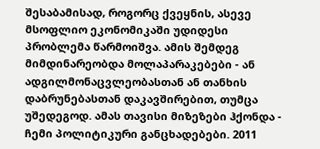შესაბამისად, როგორც ქვეყნის, ასევე მსოფლიო ეკონომიკაში უდიდესი პრობლემა წარმოიშვა. ამის შემდეგ მიმდინარეობდა მოლაპარაკებები - ან ადგილმონაცვლეობასთან ან თანხის დაბრუნებასთან დაკავშირებით, თუმცა უშედეგოდ. ამას თავისი მიზეზები ჰქონდა - ჩემი პოლიტიკური განცხადებები. 2011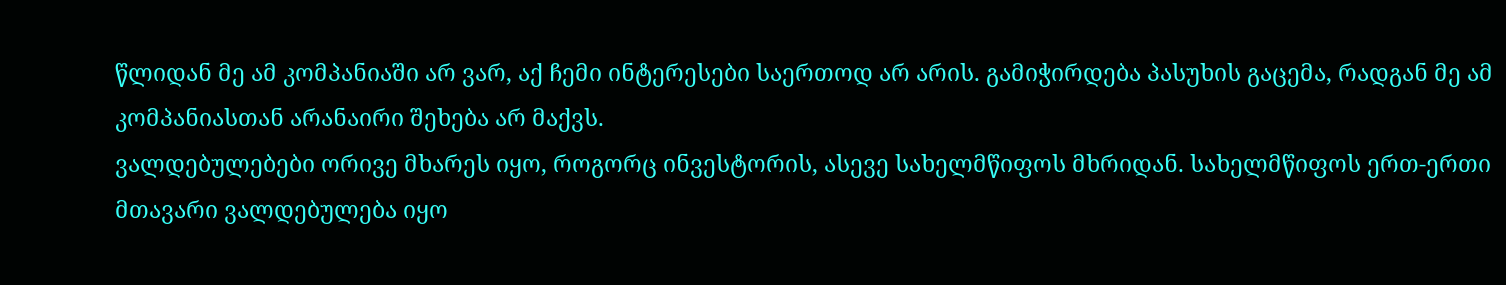წლიდან მე ამ კომპანიაში არ ვარ, აქ ჩემი ინტერესები საერთოდ არ არის. გამიჭირდება პასუხის გაცემა, რადგან მე ამ კომპანიასთან არანაირი შეხება არ მაქვს.
ვალდებულებები ორივე მხარეს იყო, როგორც ინვესტორის, ასევე სახელმწიფოს მხრიდან. სახელმწიფოს ერთ-ერთი მთავარი ვალდებულება იყო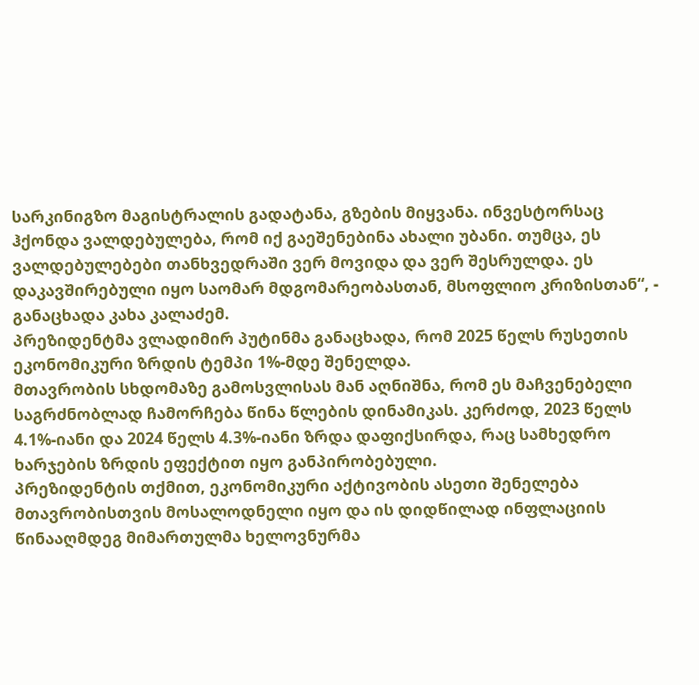სარკინიგზო მაგისტრალის გადატანა, გზების მიყვანა. ინვესტორსაც ჰქონდა ვალდებულება, რომ იქ გაეშენებინა ახალი უბანი. თუმცა, ეს ვალდებულებები თანხვედრაში ვერ მოვიდა და ვერ შესრულდა. ეს დაკავშირებული იყო საომარ მდგომარეობასთან, მსოფლიო კრიზისთან“, - განაცხადა კახა კალაძემ.
პრეზიდენტმა ვლადიმირ პუტინმა განაცხადა, რომ 2025 წელს რუსეთის ეკონომიკური ზრდის ტემპი 1%-მდე შენელდა.
მთავრობის სხდომაზე გამოსვლისას მან აღნიშნა, რომ ეს მაჩვენებელი საგრძნობლად ჩამორჩება წინა წლების დინამიკას. კერძოდ, 2023 წელს 4.1%-იანი და 2024 წელს 4.3%-იანი ზრდა დაფიქსირდა, რაც სამხედრო ხარჯების ზრდის ეფექტით იყო განპირობებული.
პრეზიდენტის თქმით, ეკონომიკური აქტივობის ასეთი შენელება მთავრობისთვის მოსალოდნელი იყო და ის დიდწილად ინფლაციის წინააღმდეგ მიმართულმა ხელოვნურმა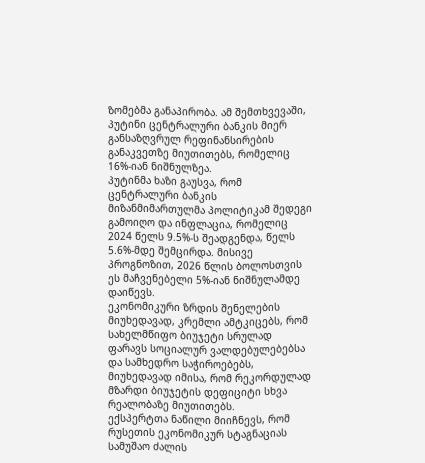ზომებმა განაპირობა. ამ შემთხვევაში, პუტინი ცენტრალური ბანკის მიერ განსაზღვრულ რეფინანსირების განაკვეთზე მიუთითებს, რომელიც 16%-იან ნიშნულზეა.
პუტინმა ხაზი გაუსვა, რომ ცენტრალური ბანკის მიზანმიმართულმა პოლიტიკამ შედეგი გამოიღო და ინფლაცია, რომელიც 2024 წელს 9.5%-ს შეადგენდა, წელს 5.6%-მდე შემცირდა. მისივე პროგნოზით, 2026 წლის ბოლოსთვის ეს მაჩვენებელი 5%-იან ნიშნულამდე დაიწევს.
ეკონომიკური ზრდის შენელების მიუხედავად, კრემლი ამტკიცებს, რომ სახელმწიფო ბიუჯეტი სრულად ფარავს სოციალურ ვალდებულებებსა და სამხედრო საჭიროებებს, მიუხედავად იმისა, რომ რეკორდულად მზარდი ბიუჯეტის დეფიციტი სხვა რეალობაზე მიუთითებს.
ექსპერტთა ნაწილი მიიჩნევს, რომ რუსეთის ეკონომიკურ სტაგნაციას სამუშაო ძალის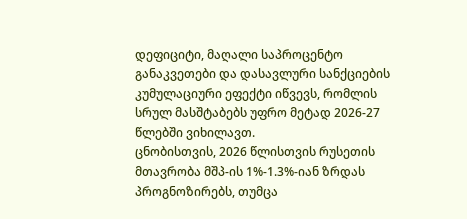დეფიციტი, მაღალი საპროცენტო განაკვეთები და დასავლური სანქციების კუმულაციური ეფექტი იწვევს, რომლის სრულ მასშტაბებს უფრო მეტად 2026-27 წლებში ვიხილავთ.
ცნობისთვის, 2026 წლისთვის რუსეთის მთავრობა მშპ-ის 1%-1.3%-იან ზრდას პროგნოზირებს, თუმცა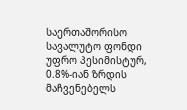საერთაშორისო სავალუტო ფონდი უფრო პესიმისტურ, 0.8%-იან ზრდის მაჩვენებელს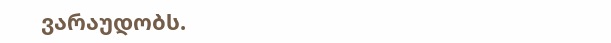ვარაუდობს.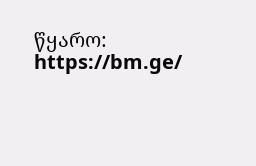წყარო: https://bm.ge/